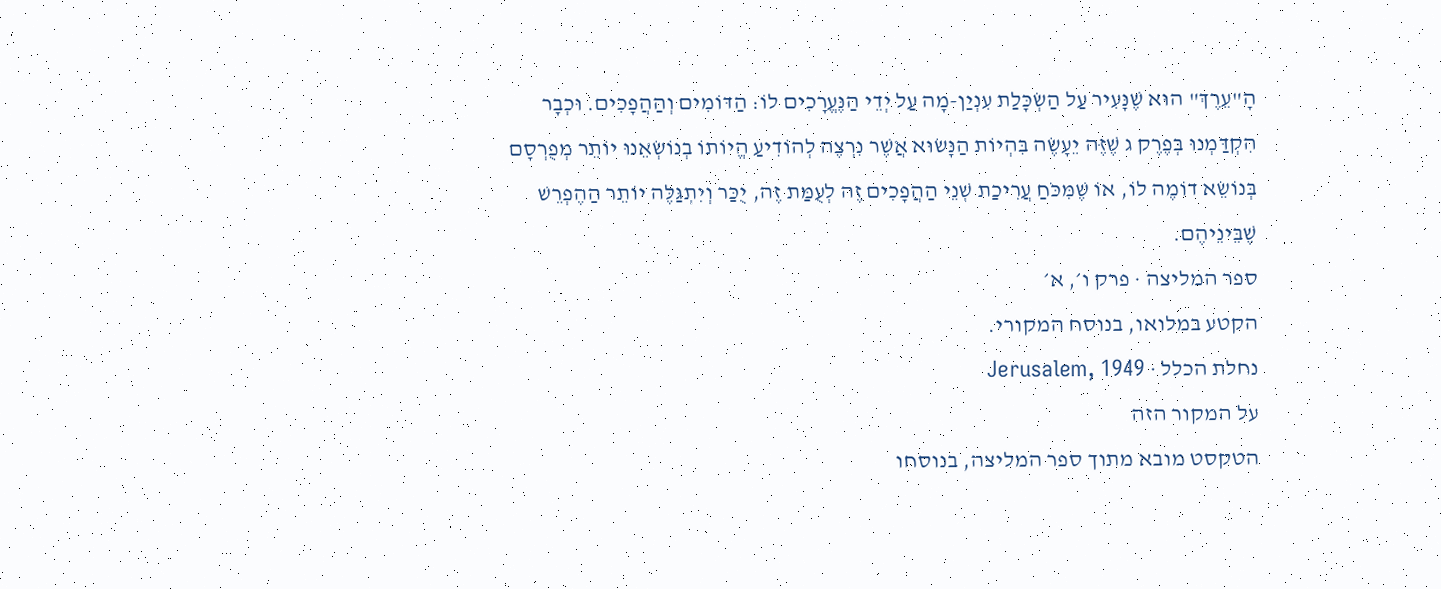הָ"עֵרֶךְ" הוּא שֶׁנָּעִיר עַל הַשְׂכָּלַת עִנְיַן-מָה עַל יְדֵי הַנֶּעֱרָכִים לוֹ: הַדּוֹמִים וְהַהֲפָכִים. וּכְבָר הִקְדַּמְנוּ בְּפֶרֶק ג שֶׁזֶּה יֵעָשֶׂה בִּהְיוֹת הַנָּשׂוּא אֲשֶׁר נִרְצֶה לְהוֹדִיעַ הֱיוֹתוֹ בְנוֹשְׂאֵנוּ יוֹתֵר מְפֻרְסָם בְּנוֹשֵׂא דוֹמֶה לוֹ, אוֹ שֶׁמִּכֹּחַ עֲרִיכַת שְׁנֵי הַהֲפָכִים זֶה לְעֻמַּת זֶה, יֻכַּר וְיִתְגַּלֶּה יוֹתֵר הַהֶפְרֵשׁ שֶׁבֵּינֵיהֶם.
ספר המליצה · פרק ו׳, א׳
הקטע במלואו, בנוסח המקורי.
נחלת הכלל · Jerusalem, 1949
על המקור הזה
הטקסט מובא מתוך ספר המליצה, בנוסחו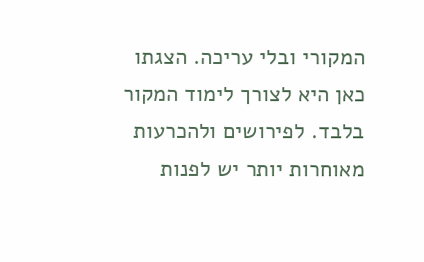המקורי ובלי עריכה. הצגתו כאן היא לצורך לימוד המקור בלבד. לפירושים ולהכרעות מאוחרות יותר יש לפנות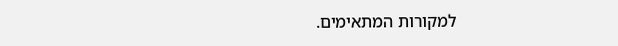למקורות המתאימים.